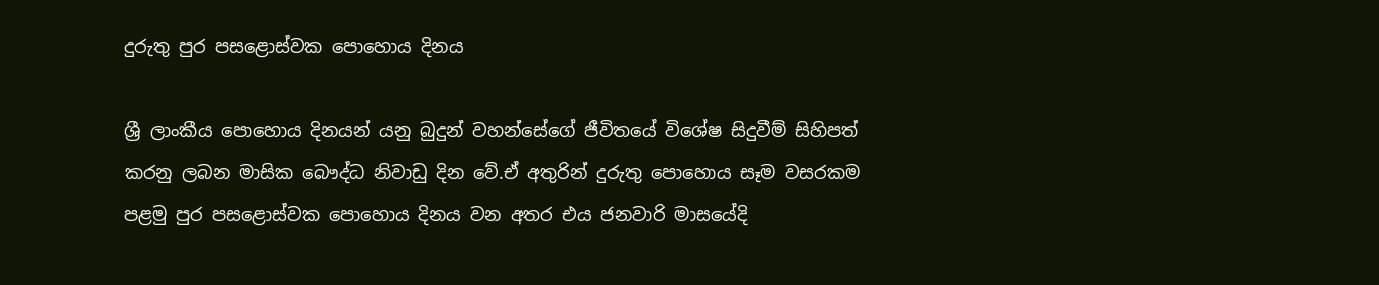දුරුතු පුර පසළොස්වක පොහොය දිනය

ශ්‍රී ලාංකීය පොහොය දිනයන් යනු බුදුන් වහන්සේගේ ජීවිතයේ විශේෂ සිදුවීම් සිහිපත් කරනු ලබන මාසික බෞද්ධ නිවාඩු දින වේ.ඒ අතුරින් දුරුතු පොහොය සෑම වසරකම පළමු පුර පසළොස්වක පොහොය දිනය වන අතර එය ජනවාරි මාසයේදි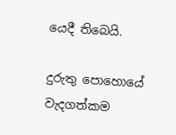යෙදී තිබෙයි.

දුරුතු පොහොයේ වැදගත්කම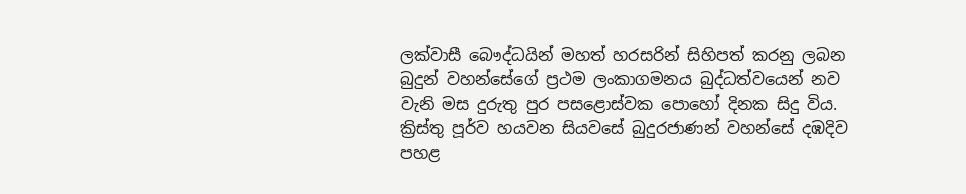ලක්වාසී බෞද්ධයින් මහත් හරසරින් සිහිපත් කරනු ලබන බුදුන් වහන්සේගේ ප්‍රථම ලංකාගමනය බුද්ධත්වයෙන් නව වැනි මස දුරුතු පුර පසළොස්වක පොහෝ දිනක සිදු විය.
ක්‍රිස්තු පූර්ව හයවන සියවසේ බුදුරජාණන් වහන්සේ දඹදිව පහළ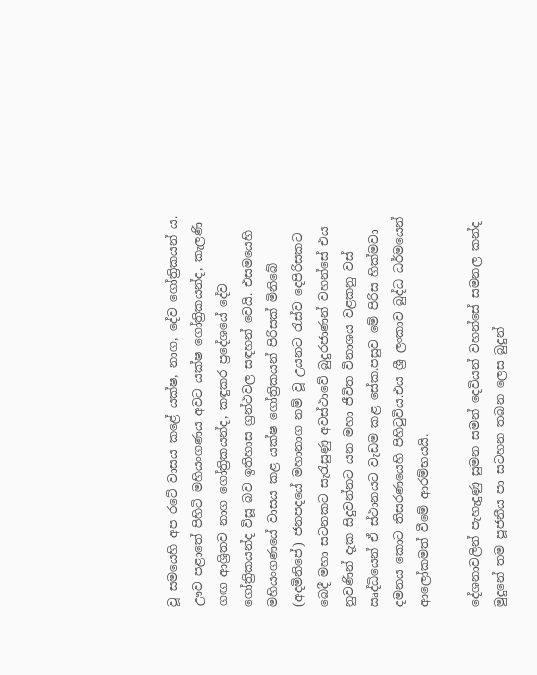වූ සමයෙහි අප රටේ වාසය කළේ යක්ෂ, නාග, දේව ගෝත්‍රිකයන් ය. ඌව පළාතේ පිහිටි මහියංගණය අවට යක්ෂ ගෝත්‍රිකයන්ද, කැලණි ගඟ ආශ්‍රිතව නාග ගෝත්‍රිකයන්ද, කඳුකර ප්‍රදේශයේ දේව ගෝත්‍රිකයන්ද විසූ බව ඉතිහාස ග්‍රන්ථවල සඳහන් වෙයි. එසමයෙහි මහියංගණයේ වාසය කළ යක්ෂ ගෝත්‍රිකයන් පිරිසක් මිනිබේ (අදමිනිපේ) ජනපදයේ මහානාග නම් වූ උයනට රැස්ව දෙපිරිසකට බෙදී මහා සටනකට සැරැසුණු අවස්ථාවේ බුදුරජාණන් වහන්සේ එය නුවණින් දැක සිදුවන්නට යන මහා ජීවිත විනාශය වළකනු වස් ඍද්ධියෙන් ඒ ස්ථානයට වැඩම කළ සේක.පසුව මේ පිරිස හික්මවා දමනය කොට තිසරණයෙහි පිහිටුවිය.එය ශ්‍රී ලංකාව බුද්ධ ධර්මයෙන් ආලෝකමත් වීමේ ආරම්භයයි.

දේශනාවලින් පැහැදුණු සුමන සමන් දෙවියන් වහන්සේ සමනල කන්ද මුදුනේ තම පූජනීය පා සටහන තබන ලෙස බුදුන්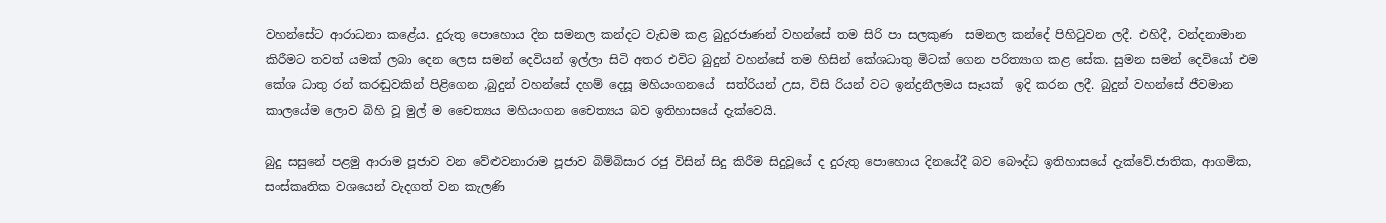වහන්සේට ආරාධනා කළේය. දුරුතු පොහොය දින සමනල කන්දට වැඩම කළ බුදුරජාණන් වහන්සේ තම සිරි පා සලකුණ  සමනල කන්දේ පිහිටුවන ලදී. එහිදී, වන්දනාමාන කිරීමට තවත් යමක් ලබා දෙන ලෙස සමන් දෙවියන් ඉල්ලා සිටි අතර එවිට බුදුන් වහන්සේ තම හිසින් කේශධාතු මිටක් ගෙන පරිත්‍යාග කළ සේක. සුමන සමන් දෙවියෝ එම කේශ ධාතු රන් කරඬුවකින් පිළිගෙන ,බුදුන් වහන්සේ දහම් දෙසූ මහියංගනයේ  සත්රියන් උස, විසි රියන් වට ඉන්ද්‍රනීලමය සෑයක්  ඉදි කරන ලදී. බුදුන් වහන්සේ ජීවමාන කාලයේම ලොව බිහි වූ මුල් ම චෛත්‍යය මහියංගන චෛත්‍යය බව ඉතිහාසයේ දැක්වෙයි.

බුදු සසුනේ පළමු ආරාම පූජාව වන වේළුවනාරාම පූජාව බිම්බිසාර රජු විසින් සිදු කිරීම සිදුවූයේ ද දුරුතු පොහොය දිනයේදී බව බෞද්ධ ඉතිහාසයේ දැක්වේ.ජාතික, ආගමික, සංස්කෘතික වශයෙන් වැදගත් වන කැලණි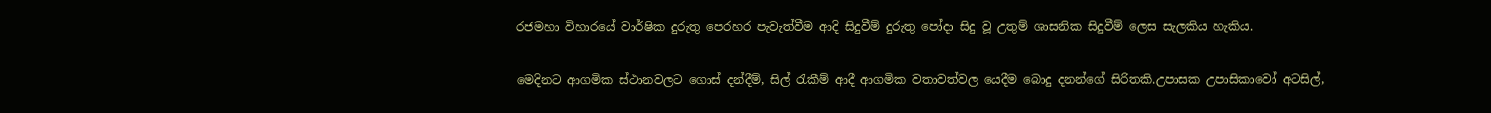රජමහා විහාරයේ වාර්ෂික දුරුතු පෙරහර පැවැත්වීම ආදි සිදුවීම් දුරුතු පෝදා සිදු වූ උතුම් ශාසනික සිදුවීම් ලෙස සැලකිය හැකිය.

මෙදිනට ආගමික ස්ථානවලට ගොස් දන්දීම්, සිල් රැකීම් ආදී ආගමික වතාවත්වල යෙදීම බොදු දනන්ගේ සිරිතකි.උපාසක උපාසිකාවෝ අටසිල්,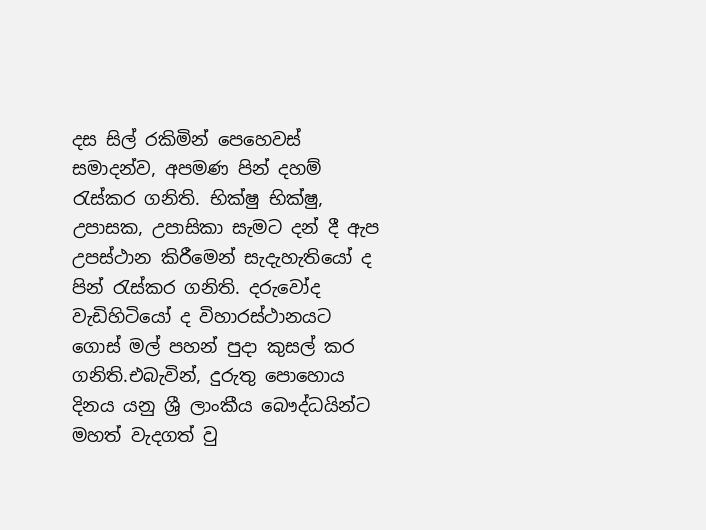දස සිල් රකිමින් පෙහෙවස් සමාදන්ව, අපමණ පින් දහම් රැස්කර ගනිති. භික්ෂු භික්ෂු, උපාසක, උපාසිකා සැමට දන් දී ඇප උපස්ථාන කිරීමෙන් සැදැහැතියෝ ද පින් රැස්කර ගනිති. දරුවෝද වැඩිහිටියෝ ද විහාරස්ථානයට ගොස් මල් පහන් පුදා කුසල් කර ගනිති.එබැවින්, දුරුතු පොහොය දිනය යනු ශ්‍රී ලාංකීය බෞද්ධයින්ට මහත් වැදගත් වු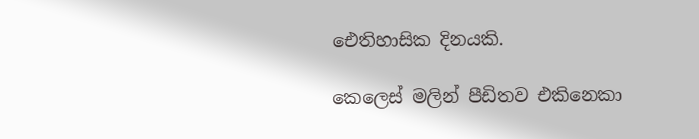ඓතිහාසික දිනයකි.

කෙලෙස් මලින් පීඩිතව එකිනෙකා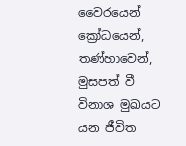වෛරයෙන් ක්‍රෝධයෙන්, තණ්හාවෙන්, මුසපත් වී විනාශ මුඛයට යන ජීවිත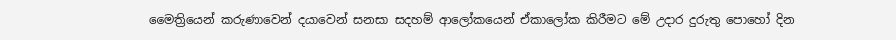මෛත්‍රියෙන් කරුණාවෙන් දයාවෙන් සනසා සදහම් ආලෝකයෙන් ඒකාලෝක කිරීමට මේ උදාර දුරුතු පොහෝ දින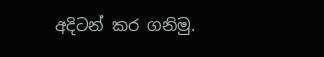අදිටන් කර ගනිමු.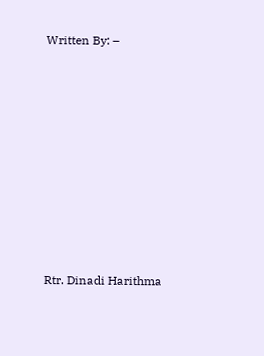Written By: –









Rtr. Dinadi Harithma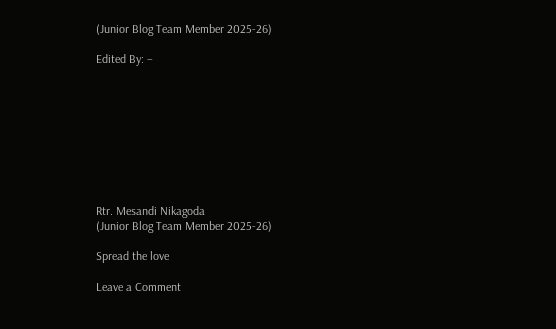(Junior Blog Team Member 2025-26)

Edited By: –









Rtr. Mesandi Nikagoda
(Junior Blog Team Member 2025-26)

Spread the love

Leave a Comment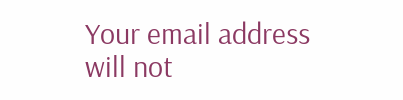Your email address will not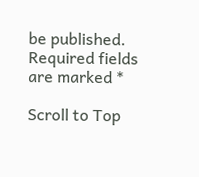be published. Required fields are marked *

Scroll to Top